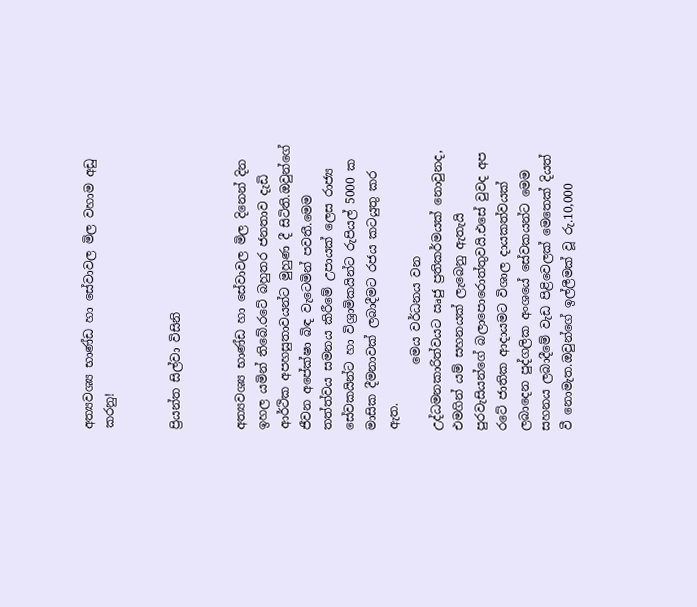අත්‍යවශ්‍ය භාණ්ඩ හා සේවාවල මිල වහාම අඩු කරනු!


ප්‍රියන්ත සිල්වා විසිනි


අත්‍යවශ්‍ය භාණ්ඩ හා සේවාවල මිල දිනෙන් දින ඉහල යමින් තිබේ.රටේ බහුතර ජනතාව දැඩි ආර්ථික අපහසුතාවයන්ට මුහුණ දී සිටිති.ඔවුන්ගේ ජීවන අපේක්ෂා බිඳ වැටෙමින් පවතී.මෙම තත්ත්වය සමනය කිරීමේ උපායක් ලෙස රාජ්‍ය සේවකයින්ට හා විශ්‍රාමිකයින්ට රුපියල් 5000 ක මාසික දීමනාවක් ලබාදීමට රජය කටයුතු කර ඇත.
           මෙය වර්ධනය වන උද්ධමනකාරිත්වයට ඍජු ප්‍රතිකර්මයක් නොවුනද, එමගින් යම් සහනයක් ලැබෙනු ඇතැයි පුරවැසියන්ගේ බලාපොරොත්තුවයි.එසේ වුවද අප රටේ ජාතික ආදායමට විශාල දායකත්වයක් ලබාදෙන පුද්ගලික අංශයේ සේවකයන්ට මෙම සහනය ලබාදීමේ වැඩ පිළිවෙලක් මෙතෙක් දියත් වී නොමැත.ඔවුන්ගේ ඉල්ලීමක් වූ රු.10,000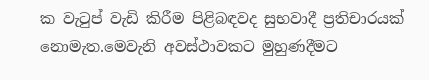ක වැටුප් වැඩි කිරීම පිළිබඳවද සුභවාදී ප්‍රතිචාරයක් නොමැත.මෙවැනි අවස්ථාවකට මුහුණදීමට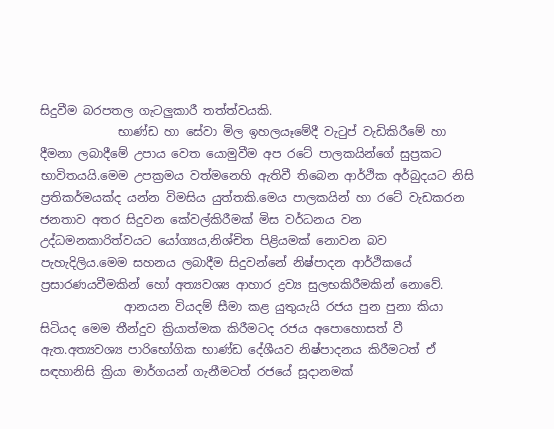සිදුවීම බරපතල ගැටලුකාරී තත්ත්වයකි.
             භාණ්ඩ හා සේවා මිල ඉහලයෑමේදී වැටුප් වැඩිකිරීමේ හා දීමනා ලබාදීමේ උපාය වෙත යොමුවීම අප රටේ පාලකයින්ගේ සුප්‍රකට භාවිතයයි.මෙම උපක්‍රමය වත්මනෙහි ඇතිවී තිබෙන ආර්ථික අර්බුදයට නිසි ප්‍රතිකර්මයක්ද යන්න විමසිය යුත්තකි.මෙය පාලකයින් හා රටේ වැඩකරන ජනතාව අතර සිදුවන කේවල්කිරීමක් මිස වර්ධනය වන උද්ධමනකාරිත්වයට යෝග්‍යය,නිශ්චිත පිළියමක් නොවන බව පැහැදිලිය.මෙම සහනය ලබාදීම සිදුවන්නේ නිෂ්පාදන ආර්ථිකයේ ප්‍රසාරණයවීමකින් හෝ අත්‍යවශ්‍ය ආහාර ද්‍රව්‍ය සුලභකිරීමකින් නොවේ.
              ආනයන වියදම් සීමා කළ යුතුයැයි රජය පුන පුනා කියා සිටියද මෙම තීන්දුව ක්‍රියාත්මක කිරීමටද රජය අපොහොසත් වී ඇත.අත්‍යවශ්‍ය පාරිභෝගික භාණ්ඩ දේශීයව නිෂ්පාදනය කිරීමටත් ඒ සඳහානිසි ක්‍රියා මාර්ගයන් ගැනීමටත් රජයේ සූදානමක්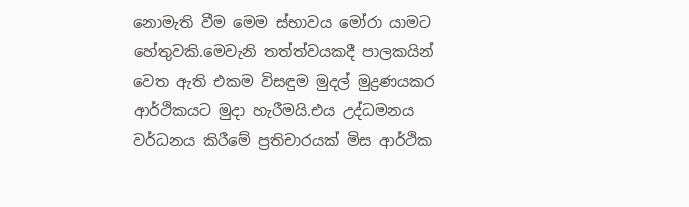නොමැති වීම මෙම ස්භාවය මෝරා යාමට හේතුවකි.මෙවැනි තත්ත්වයකදී පාලකයින් වෙත ඇති එකම විසඳුම මුදල් මුද්‍රණයකර ආර්ථිකයට මුදා හැරීමයි.එය උද්ධමනය වර්ධනය කිරීමේ ප්‍රතිචාරයක් මිස ආර්ථික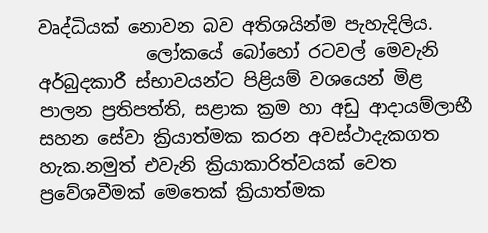වෘද්ධියක් නොවන බව අතිශයින්ම පැහැදිලිය.
            ලෝකයේ බෝහෝ රටවල් මෙවැනි අර්බුදකාරී ස්භාවයන්ට පිළියම් වශයෙන් මිළ පාලන ප්‍රතිපත්ති, සළාක ක්‍රම හා අඩු ආදායම්ලාභී සහන සේවා ක්‍රියාත්මක කරන අවස්ථාදැකගත හැක.නමුත් එවැනි ක්‍රියාකාරිත්වයක් වෙත ප්‍රවේශවීමක් මෙතෙක් ක්‍රියාත්මක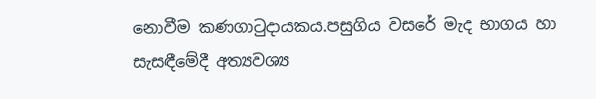නොවීම කණගාටුදායකය.පසුගිය වසරේ මැද භාගය හා සැසඳීමේදී අත්‍යවශ්‍ය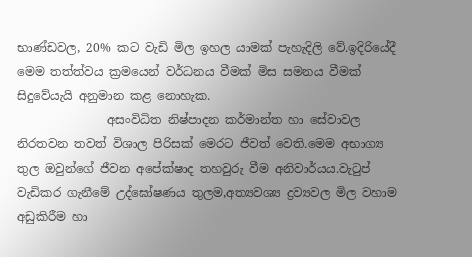භාණ්ඩවල, 20% කට වැඩි මිල ඉහල යාමක් පැහැදිලි වේ.ඉදිරියේදී මෙම තත්ත්වය ක්‍රමයෙන් වර්ධනය වීමක් මිස සමනය වීමක් සිදුවේයැයි අනුමාන කළ නොහැක.
               අසංවිධිත නිෂ්පාදන කර්මාන්ත හා සේවාවල නිරතවන තවත් විශාල පිරිසක් මෙරට ජීවත් වෙති.මෙම අභාග්‍ය තුල ඔවුන්ගේ ජීවන අපේක්ෂාද තහවුරු වීම අනිවාර්යය.වැටුප් වැඩිකර ගැනීමේ උද්ඝෝෂණය තුලම,අත්‍යවශ්‍ය ද්‍රව්‍යවල මිල වහාම අඩුකිරීම හා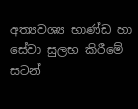අත්‍යවශ්‍ය භාණ්ඩ හා සේවා සුලභ කිරීමේ සටන්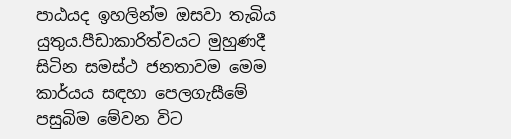පාඨයද ඉහලින්ම ඔසවා තැබිය යුතුය.පීඩාකාරිත්වයට මුහුණදී සිටින සමස්ථ ජනතාවම මෙම කාර්යය සඳහා පෙලගැසීමේ පසුබිම මේවන විට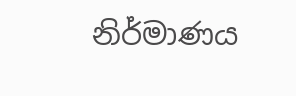නිර්මාණය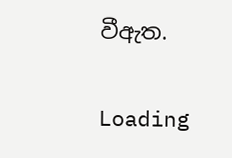වීඇත.

Loading